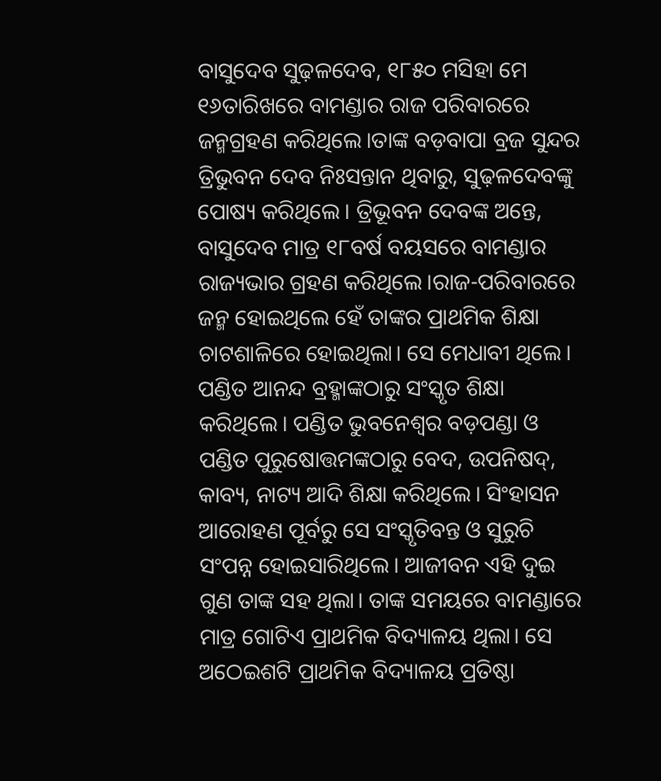ବାସୁଦେବ ସୁଢ଼ଳଦେବ, ୧୮୫୦ ମସିହା ମେ ୧୬ତାରିଖରେ ବାମଣ୍ଡାର ରାଜ ପରିବାରରେ ଜନ୍ମଗ୍ରହଣ କରିଥିଲେ।ତାଙ୍କ ବଡ଼ବାପା ବ୍ରଜ ସୁନ୍ଦର ତ୍ରିଭୁବନ ଦେବ ନିଃସନ୍ତାନ ଥିବାରୁ, ସୁଢ଼ଳଦେବଙ୍କୁ ପୋଷ୍ୟ କରିଥିଲେ। ତ୍ରିଭୂବନ ଦେବଙ୍କ ଅନ୍ତେ, ବାସୁଦେବ ମାତ୍ର ୧୮ବର୍ଷ ବୟସରେ ବାମଣ୍ଡାର ରାଜ୍ୟଭାର ଗ୍ରହଣ କରିଥିଲେ।ରାଜ-ପରିବାରରେ ଜନ୍ମ ହୋଇଥିଲେ ହେଁ ତାଙ୍କର ପ୍ରାଥମିକ ଶିକ୍ଷା ଚାଟଶାଳିରେ ହୋଇଥିଲା। ସେ ମେଧାବୀ ଥିଲେ। ପଣ୍ଡିତ ଆନନ୍ଦ ବ୍ରହ୍ମାଙ୍କଠାରୁ ସଂସ୍କୃତ ଶିକ୍ଷା କରିଥିଲେ। ପଣ୍ଡିତ ଭୁବନେଶ୍ବର ବଡ଼ପଣ୍ଡା ଓ ପଣ୍ଡିତ ପୁରୁଷୋତ୍ତମଙ୍କଠାରୁ ବେଦ, ଉପନିଷଦ୍, କାବ୍ୟ, ନାଟ୍ୟ ଆଦି ଶିକ୍ଷା କରିଥିଲେ। ସିଂହାସନ ଆରୋହଣ ପୂର୍ବରୁ ସେ ସଂସ୍କୃତିବନ୍ତ ଓ ସୁରୁଚି ସଂପନ୍ନ ହୋଇସାରିଥିଲେ। ଆଜୀବନ ଏହି ଦୁଇ ଗୁଣ ତାଙ୍କ ସହ ଥିଲା। ତାଙ୍କ ସମୟରେ ବାମଣ୍ଡାରେ ମାତ୍ର ଗୋଟିଏ ପ୍ରାଥମିକ ବିଦ୍ୟାଳୟ ଥିଲା। ସେ ଅଠେଇଶଟି ପ୍ରାଥମିକ ବିଦ୍ୟାଳୟ ପ୍ରତିଷ୍ଠା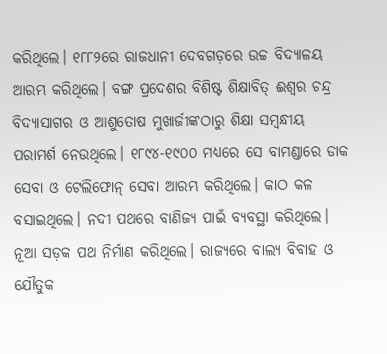କରିଥିଲେ। ୧୮୮୨ରେ ରାଜଧାନୀ ଦେବଗଡ଼ରେ ଉଚ୍ଚ ବିଦ୍ୟାଳୟ ଆରମ୍ଭ କରିଥିଲେ। ବଙ୍ଗ ପ୍ରଦେଶର ବିଶିଷ୍ଟ ଶିକ୍ଷାବିତ୍ ଈଶ୍ବର ଚନ୍ଦ୍ର ବିଦ୍ୟାସାଗର ଓ ଆଶୁତୋଷ ମୁଖାର୍ଜୀଙ୍କଠାରୁ ଶିକ୍ଷା ସମ୍ବନ୍ଧୀୟ ପରାମର୍ଶ ନେଉଥିଲେ। ୧୮୯୪-୧୯୦୦ ମଧ୍ୟରେ ସେ ବାମଣ୍ଡାରେ ଡାକ ସେବା ଓ ଟେଲିଫୋନ୍ ସେବା ଆରମ୍ଭ କରିଥିଲେ। କାଠ କଳ ବସାଇଥିଲେ। ନଦୀ ପଥରେ ବାଣିଜ୍ୟ ପାଇଁ ବ୍ୟବସ୍ଥା କରିଥିଲେ। ନୂଆ ସଡ଼କ ପଥ ନିର୍ମାଣ କରିଥିଲେ। ରାଜ୍ୟରେ ବାଲ୍ୟ ବିବାହ ଓ ଯୌତୁକ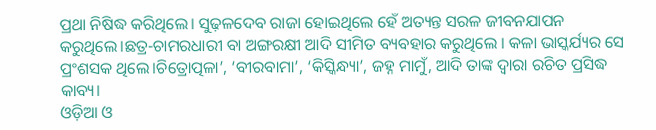ପ୍ରଥା ନିଷିଦ୍ଧ କରିଥିଲେ। ସୁଢ଼ଳଦେବ ରାଜା ହୋଇଥିଲେ ହେଁ ଅତ୍ୟନ୍ତ ସରଳ ଜୀବନଯାପନ କରୁଥିଲେ।ଛତ୍ର-ଚାମରଧାରୀ ବା ଅଙ୍ଗରକ୍ଷୀ ଆଦି ସୀମିତ ବ୍ୟବହାର କରୁଥିଲେ । କଳା ଭାସ୍କର୍ଯ୍ୟର ସେ ପ୍ରଂଶସକ ଥିଲେ।ଚିତ୍ରୋତ୍ପଳା’, ‘ବୀରବାମା’, ‘କିସ୍କିନ୍ଧ୍ୟା’, ଜହ୍ନ ମାମୁଁ, ଆଦି ତାଙ୍କ ଦ୍ବାରା ରଚିତ ପ୍ରସିଦ୍ଧ କାବ୍ୟ।
ଓଡ଼ିଆ ଓ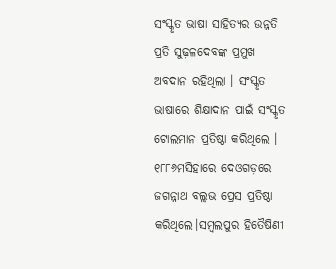ସଂସ୍କୃତ ଭାଷା ସାହିତ୍ୟର ଉନ୍ନତି ପ୍ରତି ସୁଢ଼ଳଦେବଙ୍କ ପ୍ରମୁଖ ଅବଦାନ ରହିଥିଲା । ସଂସ୍କୃତ ଭାଷାରେ ଶିକ୍ଷାଦାନ ପାଇଁ ସଂସ୍କୃତ ଟୋଲମାନ ପ୍ରତିଷ୍ଠା କରିଥିଲେ । ୧୮୮୬ମସିହାରେ ଦେଓଗଡ଼ରେ ଜଗନ୍ନାଥ ବଲ୍ଲଭ ପ୍ରେସ ପ୍ରତିଷ୍ଠା କରିଥିଲେ।ସମ୍ବଲପୁର ହିତୈଷିଣୀ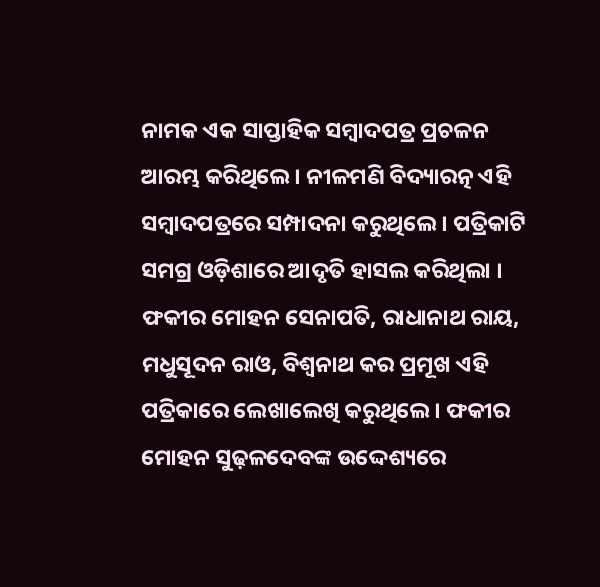ନାମକ ଏକ ସାପ୍ତାହିକ ସମ୍ବାଦପତ୍ର ପ୍ରଚଳନ ଆରମ୍ଭ କରିଥିଲେ । ନୀଳମଣି ବିଦ୍ୟାରତ୍ନ ଏହି ସମ୍ବାଦପତ୍ରରେ ସମ୍ପାଦନା କରୁଥିଲେ । ପତ୍ରିକାଟି ସମଗ୍ର ଓଡ଼ିଶାରେ ଆଦୃତି ହାସଲ କରିଥିଲା । ଫକୀର ମୋହନ ସେନାପତି, ରାଧାନାଥ ରାୟ, ମଧୁସୂଦନ ରାଓ, ବିଶ୍ୱନାଥ କର ପ୍ରମୂଖ ଏହି ପତ୍ରିକାରେ ଲେଖାଲେଖି କରୁଥିଲେ । ଫକୀର ମୋହନ ସୁଢ଼ଳଦେବଙ୍କ ଉଦ୍ଦେଶ୍ୟରେ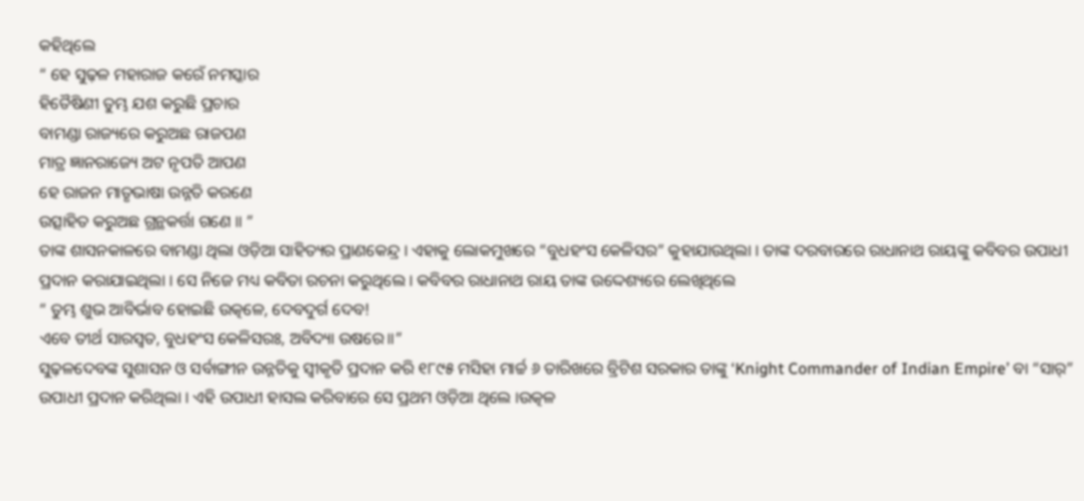କହିଥିଲେ
“ ହେ ସୁଢ଼ଳ ମହାରାଜ କରେଁ ନମସ୍କାର
ହିତୈଷିଣୀ ତୁମ୍ଭ ଯଶ କରୁଛି ପ୍ରଚାର
ବାମଣ୍ଡା ରାଜ୍ୟରେ କରୁଅଛ ରାଜପଣ
ମାତ୍ର ଜ୍ଞାନରାଜ୍ୟେ ଅଟ ନୃପତି ଆପଣ
ହେ ରାଜନ ମାତୃଭାଷା ଉନ୍ନତି କରଣେ
ଉତ୍ସାହିତ କରୁଅଛ ଗ୍ରନ୍ଥକର୍ତ୍ତା ଗଣେ ॥ ”
ତାଙ୍କ ଶାସନକାଳରେ ବାମଣ୍ଡା ଥିଲା ଓଡ଼ିଆ ସାହିତ୍ୟର ପ୍ରାଣକେନ୍ଦ୍ର । ଏହାକୁ ଲୋକମୁଖରେ “ବୁଧହଂସ କେଳିସର” କୁହାଯାଉଥିଲା । ତାଙ୍କ ଦରବାରରେ ରାଧାନାଥ ରାୟଙ୍କୁ କବିବର ଉପାଧୀ ପ୍ରଦାନ କରାଯାଇଥିଲା । ସେ ନିଜେ ମଧ୍ୟ କବିତା ରଚନା କରୁଥିଲେ । କବିବର ରାଧାନାଥ ରାୟ ତାଙ୍କ ଉଦ୍ଦେଶ୍ୟରେ ଲେଖିଥିଲେ
“ ତୁମ୍ଭ ଶୁଭ ଆବିର୍ଭାବ ହୋଇଛି ଉତ୍କଳେ, ଦେବଦୁର୍ଗ ଦେବ!
ଏବେ ତୀର୍ଥ ସାରସ୍ୱତ, ବୁଧହଂସ କେଳିସରଃ, ଅବିଦ୍ୟା ଉଷରେ॥”
ସୁଢ଼ଳଦେବଙ୍କ ସୁଶାସନ ଓ ସର୍ବାଙ୍ଗୀନ ଉନ୍ନତିକୁ ସ୍ୱୀକୃତି ପ୍ରଦାନ କରି ୧୮୯୫ ମସିହା ମାର୍ଚ୍ଚ ୬ ତାରିଖରେ ବ୍ରିଟିଶ ସରକାର ତାଙ୍କୁ ‘Knight Commander of Indian Empire’ ବା “ସାର୍” ଉପାଧୀ ପ୍ରଦାନ କରିଥିଲା । ଏହି ଉପାଧୀ ହାସଲ କରିବାରେ ସେ ପ୍ରଥମ ଓଡ଼ିଆ ଥିଲେ ।ଉତ୍କଳ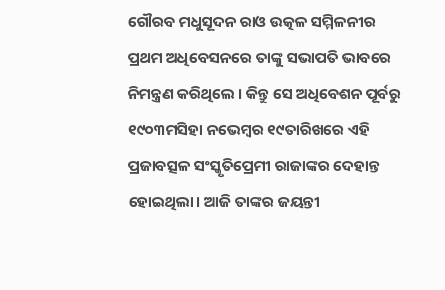ଗୌରବ ମଧୁସୂଦନ ରାଓ ଉତ୍କଳ ସମ୍ମିଳନୀର ପ୍ରଥମ ଅଧିବେସନରେ ତାଙ୍କୁ ସଭାପତି ଭାବରେ ନିମନ୍ତ୍ରଣ କରିଥିଲେ । କିନ୍ତୁ ସେ ଅଧିବେଶନ ପୂର୍ବରୁ ୧୯୦୩ମସିହା ନଭେମ୍ବର ୧୯ତାରିଖରେ ଏହି ପ୍ରଜାବତ୍ସଳ ସଂସ୍କୃତିପ୍ରେମୀ ରାଜାଙ୍କର ଦେହାନ୍ତ ହୋଇଥିଲା। ଆଜି ତାଙ୍କର ଜୟନ୍ତୀ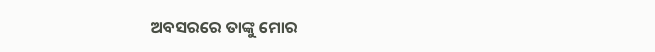ଅବସରରେ ତାଙ୍କୁ ମୋର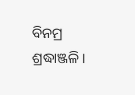ବିନମ୍ର ଶ୍ରଦ୍ଧାଞ୍ଜଳି।